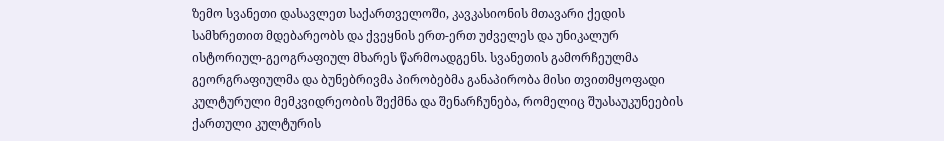ზემო სვანეთი დასავლეთ საქართველოში, კავკასიონის მთავარი ქედის სამხრეთით მდებარეობს და ქვეყნის ერთ-ერთ უძველეს და უნიკალურ ისტორიულ-გეოგრაფიულ მხარეს წარმოადგენს. სვანეთის გამორჩეულმა გეორგრაფიულმა და ბუნებრივმა პირობებმა განაპირობა მისი თვითმყოფადი კულტურული მემკვიდრეობის შექმნა და შენარჩუნება, რომელიც შუასაუკუნეების ქართული კულტურის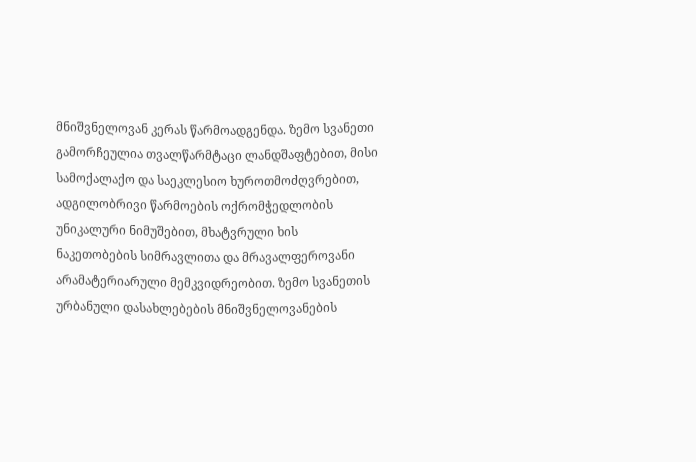მნიშვნელოვან კერას წარმოადგენდა. ზემო სვანეთი გამორჩეულია თვალწარმტაცი ლანდშაფტებით, მისი სამოქალაქო და საეკლესიო ხუროთმოძღვრებით, ადგილობრივი წარმოების ოქრომჭედლობის უნიკალური ნიმუშებით, მხატვრული ხის ნაკეთობების სიმრავლითა და მრავალფეროვანი არამატერიარული მემკვიდრეობით. ზემო სვანეთის ურბანული დასახლებების მნიშვნელოვანების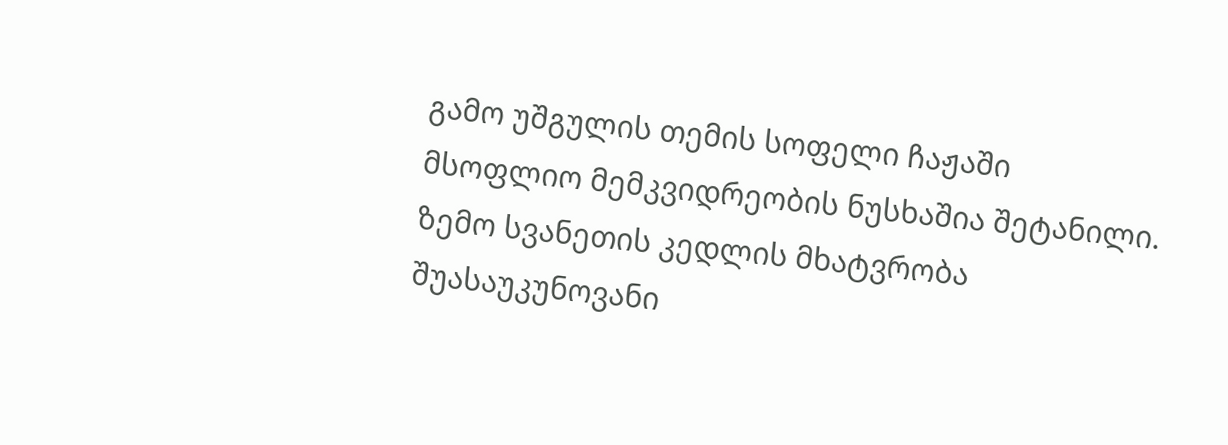გამო უშგულის თემის სოფელი ჩაჟაში მსოფლიო მემკვიდრეობის ნუსხაშია შეტანილი.
ზემო სვანეთის კედლის მხატვრობა შუასაუკუნოვანი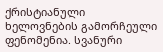ქრისტიანული ხელოვნების გამორჩეული ფენომენია. სვანური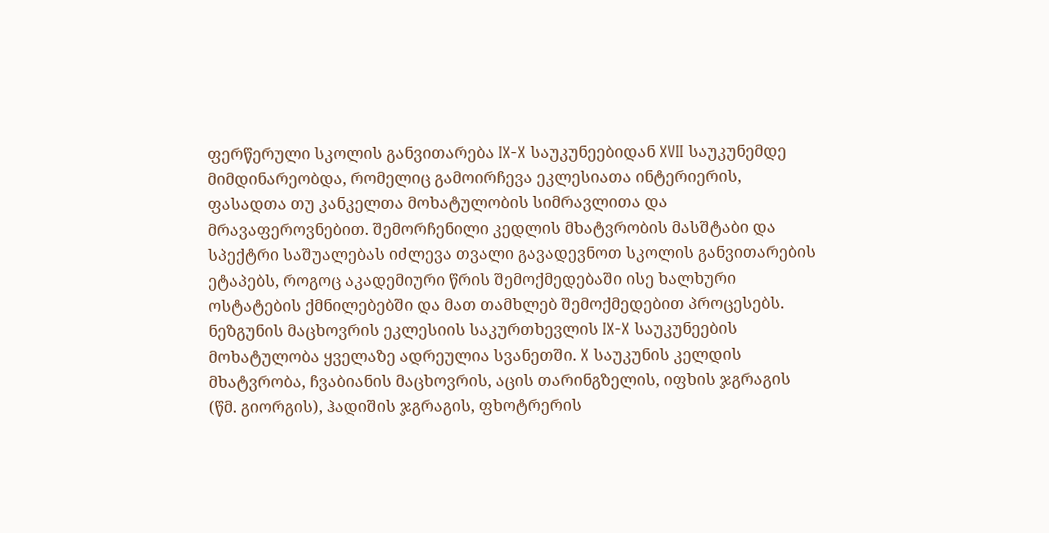ფერწერული სკოლის განვითარება IX-X საუკუნეებიდან XVII საუკუნემდე მიმდინარეობდა, რომელიც გამოირჩევა ეკლესიათა ინტერიერის, ფასადთა თუ კანკელთა მოხატულობის სიმრავლითა და მრავაფეროვნებით. შემორჩენილი კედლის მხატვრობის მასშტაბი და სპექტრი საშუალებას იძლევა თვალი გავადევნოთ სკოლის განვითარების ეტაპებს, როგოც აკადემიური წრის შემოქმედებაში ისე ხალხური ოსტატების ქმნილებებში და მათ თამხლებ შემოქმედებით პროცესებს.
ნეზგუნის მაცხოვრის ეკლესიის საკურთხევლის IX-X საუკუნეების მოხატულობა ყველაზე ადრეულია სვანეთში. X საუკუნის კელდის მხატვრობა, ჩვაბიანის მაცხოვრის, აცის თარინგზელის, იფხის ჯგრაგის (წმ. გიორგის), ჰადიშის ჯგრაგის, ფხოტრერის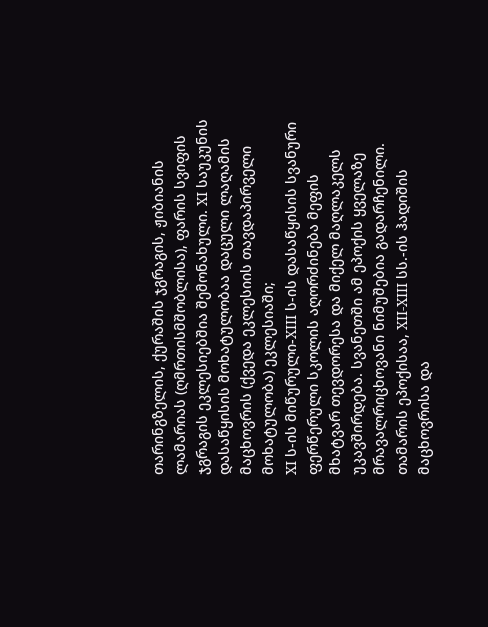თარინგზელის, ქურაშის ჯგრაგის, ჟიბიანის ლამარიას (ღმრთისმშობლისა), ფარის სვიფის ჯგრაგის ეკლესიებშია შემონახული. XI საუკუნის დასაწყისის მოხატულობაა დაცული ლაღამის მაცხოვრის (ქვედა ეკლესიის თავდაპირველი მოხატულობა) ეკლესიაში;
XI ს-ის მიწურული-XIII ს-ის დასაწყისის სვანური ფერწერული სკოლის აღორძინება მეფის მხატვარ თევდორესა და მიქელ მაღლაკელს უკავშირდება. სვანეთში ამ ეპოქის ყველაზე მრავალრიცხოვანი ნიმუშებია გადარჩენილი.
თამარის ეპოქისაა, XII-XIII სს.-ის ჰადიშის მაცხოვრისა და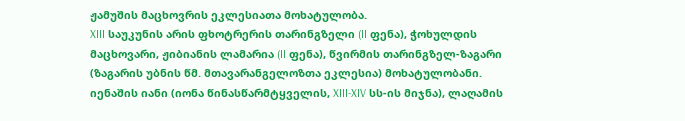ჟამუშის მაცხოვრის ეკლესიათა მოხატულობა.
XIII საუკუნის არის ფხოტრერის თარინგზელი (II ფენა), ჭოხულდის მაცხოვარი, ჟიბიანის ლამარია (II ფენა), წვირმის თარინგზელ-ზაგარი (ზაგარის უბნის წმ. მთავარანგელოზთა ეკლესია) მოხატულობანი.
იენაშის იანი (იონა წინასწარმტყველის, XIII-XIV სს-ის მიჯნა), ლაღამის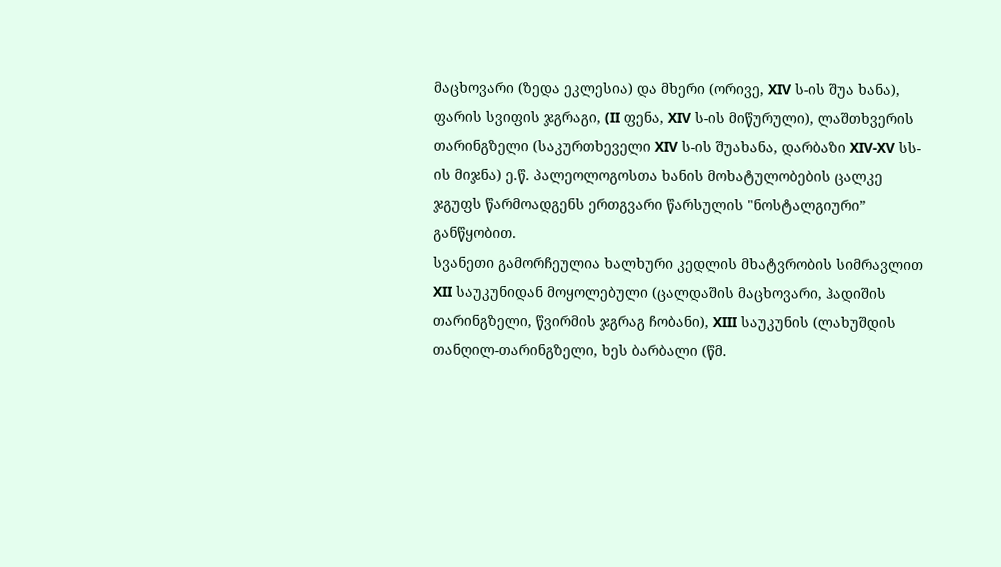მაცხოვარი (ზედა ეკლესია) და მხერი (ორივე, XIV ს-ის შუა ხანა), ფარის სვიფის ჯგრაგი, (II ფენა, XIV ს-ის მიწურული), ლაშთხვერის თარინგზელი (საკურთხეველი XIV ს-ის შუახანა, დარბაზი XIV-XV სს-ის მიჯნა) ე.წ. პალეოლოგოსთა ხანის მოხატულობების ცალკე ჯგუფს წარმოადგენს ერთგვარი წარსულის "ნოსტალგიური” განწყობით.
სვანეთი გამორჩეულია ხალხური კედლის მხატვრობის სიმრავლით XII საუკუნიდან მოყოლებული (ცალდაშის მაცხოვარი, ჰადიშის თარინგზელი, წვირმის ჯგრაგ ჩობანი), XIII საუკუნის (ლახუშდის თანღილ-თარინგზელი, ხეს ბარბალი (წმ.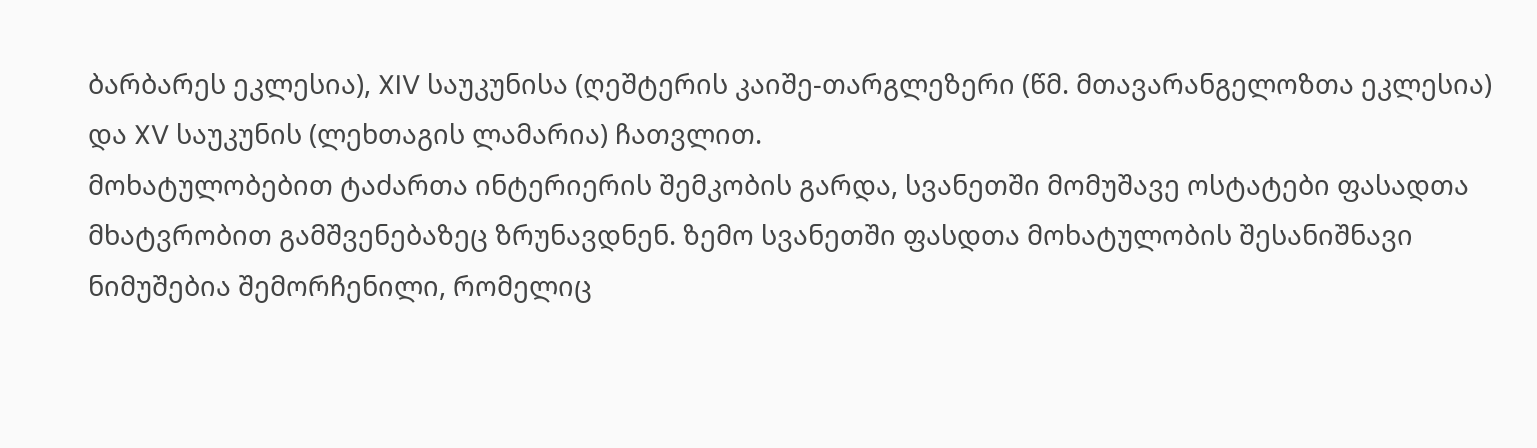ბარბარეს ეკლესია), XIV საუკუნისა (ღეშტერის კაიშე-თარგლეზერი (წმ. მთავარანგელოზთა ეკლესია) და XV საუკუნის (ლეხთაგის ლამარია) ჩათვლით.
მოხატულობებით ტაძართა ინტერიერის შემკობის გარდა, სვანეთში მომუშავე ოსტატები ფასადთა მხატვრობით გამშვენებაზეც ზრუნავდნენ. ზემო სვანეთში ფასდთა მოხატულობის შესანიშნავი ნიმუშებია შემორჩენილი, რომელიც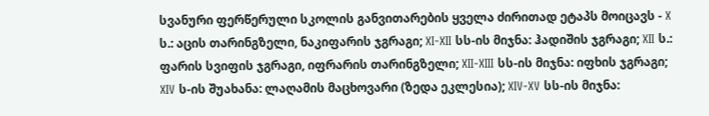სვანური ფერწერული სკოლის განვითარების ყველა ძირითად ეტაპს მოიცავს - X ს.: აცის თარინგზელი, ნაკიფარის ჯგრაგი; XI-XII სს-ის მიჯნა: ჰადიშის ჯგრაგი; XII ს.: ფარის სვიფის ჯგრაგი, იფრარის თარინგზელი; XII-XIII სს-ის მიჯნა: იფხის ჯგრაგი; XIV ს-ის შუახანა: ლაღამის მაცხოვარი (ზედა ეკლესია); XIV-XV სს-ის მიჯნა: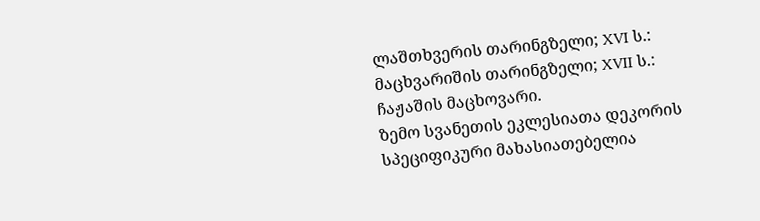ლაშთხვერის თარინგზელი; XVI ს.: მაცხვარიშის თარინგზელი; XVII ს.: ჩაჟაშის მაცხოვარი.
ზემო სვანეთის ეკლესიათა დეკორის სპეციფიკური მახასიათებელია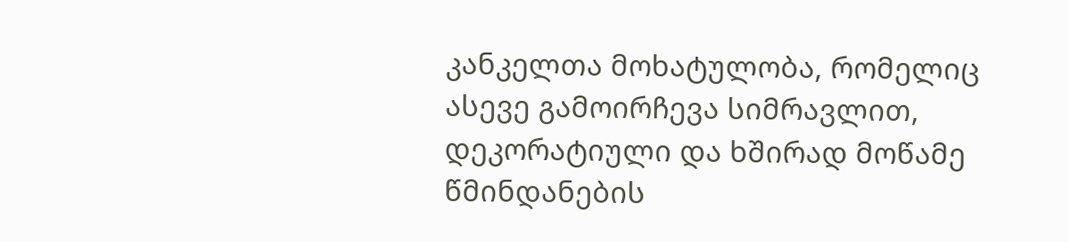კანკელთა მოხატულობა, რომელიც ასევე გამოირჩევა სიმრავლით, დეკორატიული და ხშირად მოწამე წმინდანების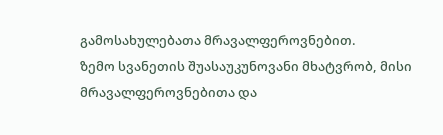გამოსახულებათა მრავალფეროვნებით.
ზემო სვანეთის შუასაუკუნოვანი მხატვრობ, მისი მრავალფეროვნებითა და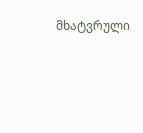მხატვრული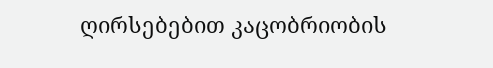ღირსებებით კაცობრიობის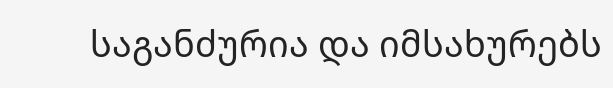საგანძურია და იმსახურებს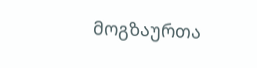მოგზაურთა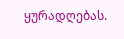ყურადღებას.